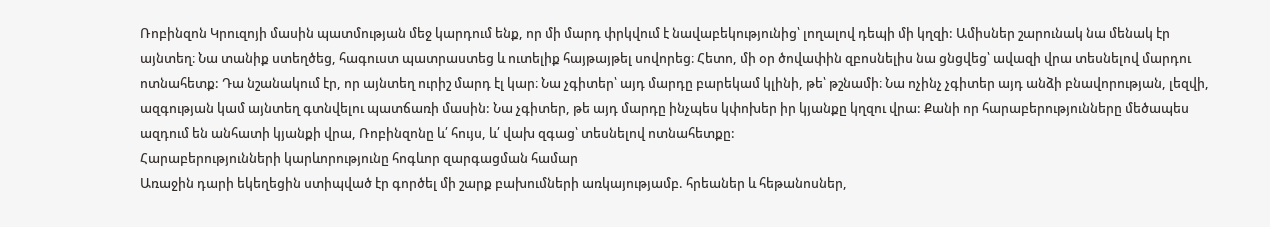Ռոբինզոն Կրուզոյի մասին պատմության մեջ կարդում ենք, որ մի մարդ փրկվում է նավաբեկությունից՝ լողալով դեպի մի կղզի: Ամիսներ շարունակ նա մենակ էր այնտեղ։ Նա տանիք ստեղծեց, հագուստ պատրաստեց և ուտելիք հայթայթել սովորեց։ Հետո, մի օր ծովափին զբոսնելիս նա ցնցվեց՝ ավազի վրա տեսնելով մարդու ոտնահետք: Դա նշանակում էր, որ այնտեղ ուրիշ մարդ էլ կար։ Նա չգիտեր՝ այդ մարդը բարեկամ կլինի, թե՝ թշնամի։ Նա ոչինչ չգիտեր այդ անձի բնավորության, լեզվի, ազգության կամ այնտեղ գտնվելու պատճառի մասին: Նա չգիտեր, թե այդ մարդը ինչպես կփոխեր իր կյանքը կղզու վրա: Քանի որ հարաբերությունները մեծապես ազդում են անհատի կյանքի վրա, Ռոբինզոնը և՛ հույս, և՛ վախ զգաց՝ տեսնելով ոտնահետքը:
Հարաբերությունների կարևորությունը հոգևոր զարգացման համար
Առաջին դարի եկեղեցին ստիպված էր գործել մի շարք բախումների առկայությամբ. հրեաներ և հեթանոսներ,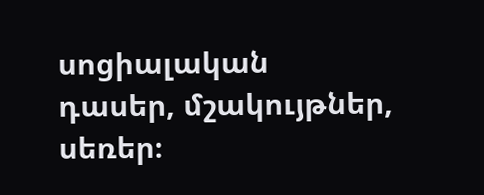սոցիալական դասեր, մշակույթներ, սեռեր։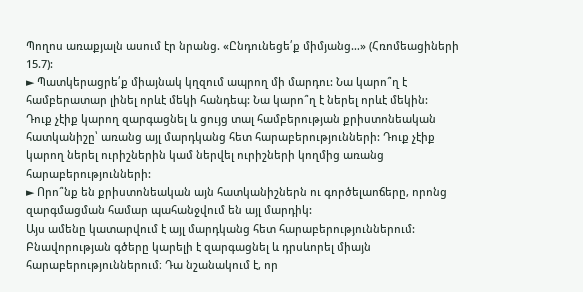Պողոս առաքյալն ասում էր նրանց. «Ընդունեցե՛ք միմյանց…» (Հռոմեացիների 15.7):
► Պատկերացրե՛ք միայնակ կղզում ապրող մի մարդու: Նա կարո՞ղ է համբերատար լինել որևէ մեկի հանդեպ: Նա կարո՞ղ է ներել որևէ մեկին:
Դուք չէիք կարող զարգացնել և ցույց տալ համբերության քրիստոնեական հատկանիշը՝ առանց այլ մարդկանց հետ հարաբերությունների: Դուք չէիք կարող ներել ուրիշներին կամ ներվել ուրիշների կողմից առանց հարաբերությունների:
► Որո՞նք են քրիստոնեական այն հատկանիշներն ու գործելաոճերը, որոնց զարգմացման համար պահանջվում են այլ մարդիկ:
Այս ամենը կատարվում է այլ մարդկանց հետ հարաբերություններում: Բնավորության գծերը կարելի է զարգացնել և դրսևորել միայն հարաբերություններում։ Դա նշանակում է, որ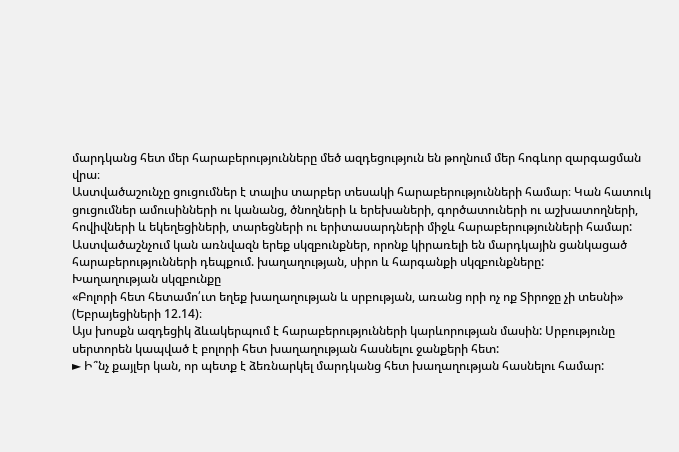մարդկանց հետ մեր հարաբերությունները մեծ ազդեցություն են թողնում մեր հոգևոր զարգացման վրա։
Աստվածաշունչը ցուցումներ է տալիս տարբեր տեսակի հարաբերությունների համար։ Կան հատուկ ցուցումներ ամուսինների ու կանանց, ծնողների և երեխաների, գործատուների ու աշխատողների, հովիվների և եկեղեցիների, տարեցների ու երիտասարդների միջև հարաբերությունների համար:
Աստվածաշնչում կան առնվազն երեք սկզբունքներ, որոնք կիրառելի են մարդկային ցանկացած հարաբերությունների դեպքում. խաղաղության, սիրո և հարգանքի սկզբունքները:
Խաղաղության սկզբունքը
«Բոլորի հետ հետամո՛ւտ եղեք խաղաղության և սրբության, առանց որի ոչ ոք Տիրոջը չի տեսնի» (Եբրայեցիների 12.14)։
Այս խոսքն ազդեցիկ ձևակերպում է հարաբերությունների կարևորության մասին: Սրբությունը սերտորեն կապված է բոլորի հետ խաղաղության հասնելու ջանքերի հետ:
► Ի՞նչ քայլեր կան, որ պետք է ձեռնարկել մարդկանց հետ խաղաղության հասնելու համար: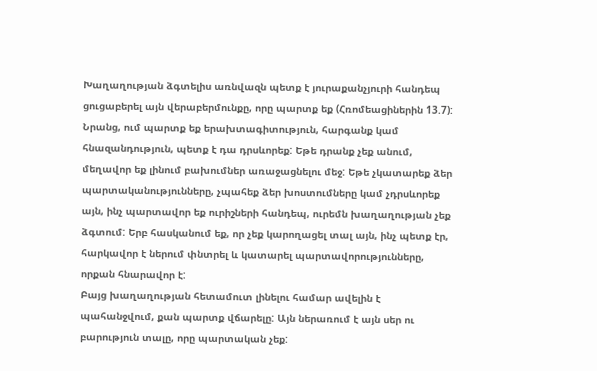Խաղաղության ձգտելիս առնվազն պետք է յուրաքանչյուրի հանդեպ ցուցաբերել այն վերաբերմունքը, որը պարտք եք (Հռոմեացիներին 13.7): Նրանց, ում պարտք եք երախտագիտություն, հարգանք կամ հնազանդություն, պետք է դա դրսևորեք: Եթե դրանք չեք անում, մեղավոր եք լինում բախումներ առաջացնելու մեջ: Եթե չկատարեք ձեր պարտականությունները, չպահեք ձեր խոստումները կամ չդրսևորեք այն, ինչ պարտավոր եք ուրիշների հանդեպ, ուրեմն խաղաղության չեք ձգտում: Երբ հասկանում եք, որ չեք կարողացել տալ այն, ինչ պետք էր, հարկավոր է ներում փնտրել և կատարել պարտավորությունները, որքան հնարավոր է:
Բայց խաղաղության հետամուտ լինելու համար ավելին է պահանջվում, քան պարտք վճարելը: Այն ներառում է այն սեր ու բարություն տալը, որը պարտական չեք: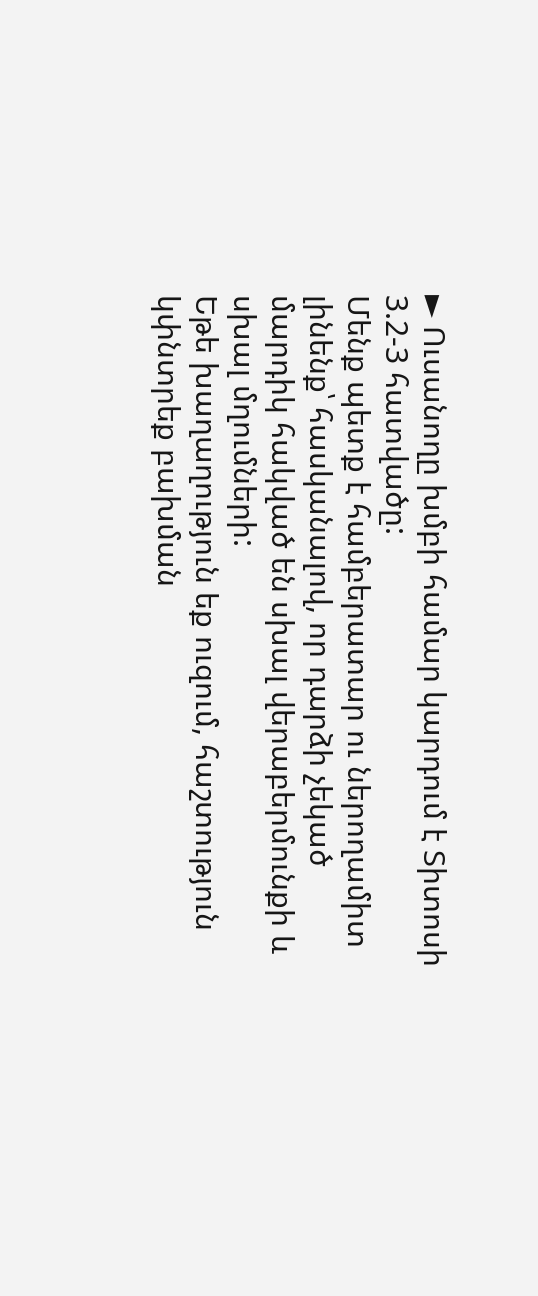► Ուսանողը խմբի համար կարդում է Տիտոսի 3.2-3 հատվածը:
Մենք պետք է համբերատար ու ներողամիտ լինենք՝ հասկանալով, որ դարձի չեկած մարդիկ հակված են սխալ վերաբերմունքի և սխալ մղումների:
Եթե խաղաղություն եք ուզում, հաշտություն կփնտրեք բախման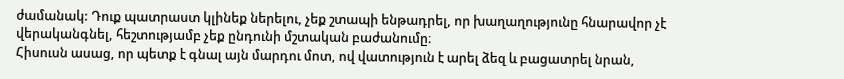ժամանակ: Դուք պատրաստ կլինեք ներելու, չեք շտապի ենթադրել, որ խաղաղությունը հնարավոր չէ վերականգնել, հեշտությամբ չեք ընդունի մշտական բաժանումը։
Հիսուսն ասաց, որ պետք է գնալ այն մարդու մոտ, ով վատություն է արել ձեզ և բացատրել նրան,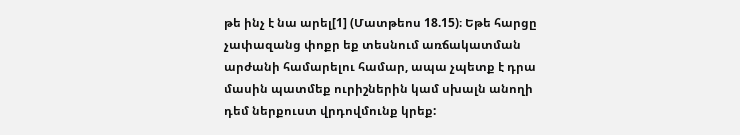թե ինչ է նա արել[1] (Մատթեոս 18.15)։ Եթե հարցը չափազանց փոքր եք տեսնում առճակատման արժանի համարելու համար, ապա չպետք է դրա մասին պատմեք ուրիշներին կամ սխալն անողի դեմ ներքուստ վրդովմունք կրեք: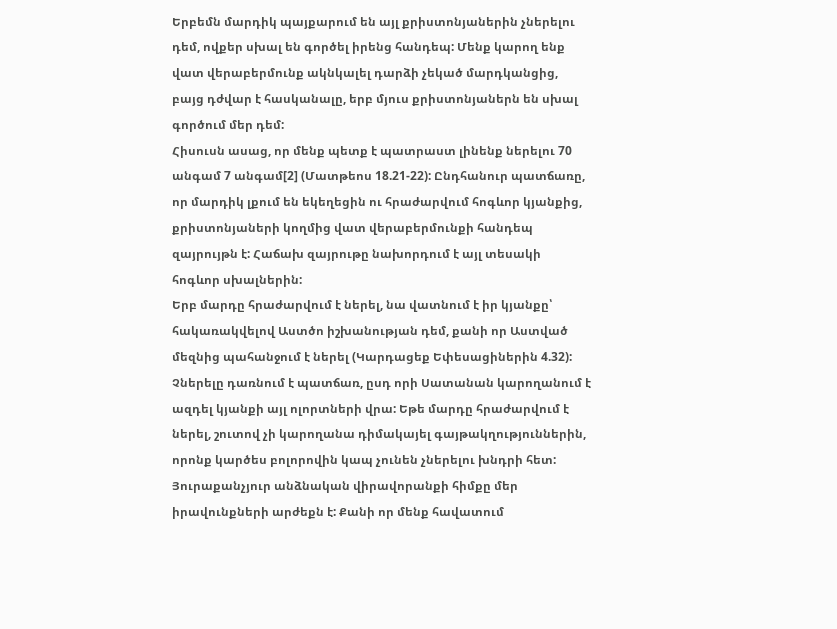Երբեմն մարդիկ պայքարում են այլ քրիստոնյաներին չներելու դեմ, ովքեր սխալ են գործել իրենց հանդեպ: Մենք կարող ենք վատ վերաբերմունք ակնկալել դարձի չեկած մարդկանցից, բայց դժվար է հասկանալը, երբ մյուս քրիստոնյաներն են սխալ գործում մեր դեմ:
Հիսուսն ասաց, որ մենք պետք է պատրաստ լինենք ներելու 70 անգամ 7 անգամ[2] (Մատթեոս 18.21-22): Ընդհանուր պատճառը, որ մարդիկ լքում են եկեղեցին ու հրաժարվում հոգևոր կյանքից, քրիստոնյաների կողմից վատ վերաբերմունքի հանդեպ զայրույթն է: Հաճախ զայրութը նախորդում է այլ տեսակի հոգևոր սխալներին:
Երբ մարդը հրաժարվում է ներել, նա վատնում է իր կյանքը՝ հակառակվելով Աստծո իշխանության դեմ, քանի որ Աստված մեզնից պահանջում է ներել (Կարդացեք Եփեսացիներին 4.32): Չներելը դառնում է պատճառ, ըսդ որի Սատանան կարողանում է ազդել կյանքի այլ ոլորտների վրա: Եթե մարդը հրաժարվում է ներել, շուտով չի կարողանա դիմակայել գայթակղություններին, որոնք կարծես բոլորովին կապ չունեն չներելու խնդրի հետ:
Յուրաքանչյուր անձնական վիրավորանքի հիմքը մեր իրավունքների արժեքն է: Քանի որ մենք հավատում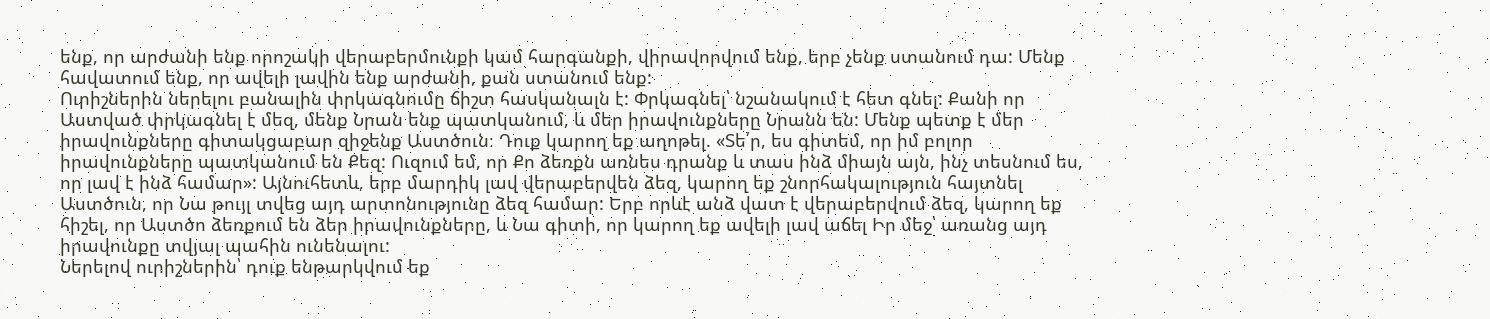ենք, որ արժանի ենք որոշակի վերաբերմունքի կամ հարգանքի, վիրավորվում ենք, երբ չենք ստանում դա: Մենք հավատում ենք, որ ավելի լավին ենք արժանի, քան ստանում ենք:
Ուրիշներին ներելու բանալին փրկագնումը ճիշտ հասկանալն է: Փրկագնել՝ նշանակում է հետ գնել: Քանի որ Աստված փրկագնել է մեզ, մենք Նրան ենք պատկանում, և մեր իրավունքները Նրանն են: Մենք պետք է մեր իրավունքները գիտակցաբար զիջենք Աստծուն։ Դուք կարող եք աղոթել. «Տե՛ր, ես գիտեմ, որ իմ բոլոր իրավունքները պատկանում են Քեզ: Ուզում եմ, որ Քո ձեռքն առնես դրանք և տաս ինձ միայն այն, ինչ տեսնում ես, որ լավ է ինձ համար»: Այնուհետև, երբ մարդիկ լավ վերաբերվեն ձեզ, կարող եք շնորհակալություն հայտնել Աստծուն, որ Նա թույլ տվեց այդ արտոնությունը ձեզ համար: Երբ որևէ անձ վատ է վերաբերվում ձեզ, կարող եք հիշել, որ Աստծո ձեռքում են ձեր իրավունքները, և Նա գիտի, որ կարող եք ավելի լավ աճել Իր մեջ՝ առանց այդ իրավունքը տվյալ պահին ունենալու:
Ներելով ուրիշներին՝ դուք ենթարկվում եք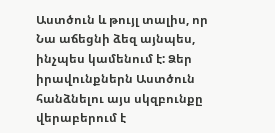Աստծուն և թույլ տալիս, որ Նա աճեցնի ձեզ այնպես, ինչպես կամենում է: Ձեր իրավունքներն Աստծուն հանձնելու այս սկզբունքը վերաբերում է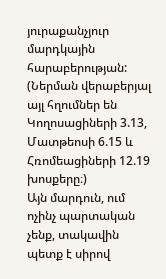յուրաքանչյուր մարդկային հարաբերության: (Ներման վերաբերյալ այլ հղումներ են Կողոսացիների 3.13, Մատթեոսի 6.15 և Հռոմեացիների 12.19 խոսքերը։)
Այն մարդուն, ում ոչինչ պարտական չենք, տակավին պետք է սիրով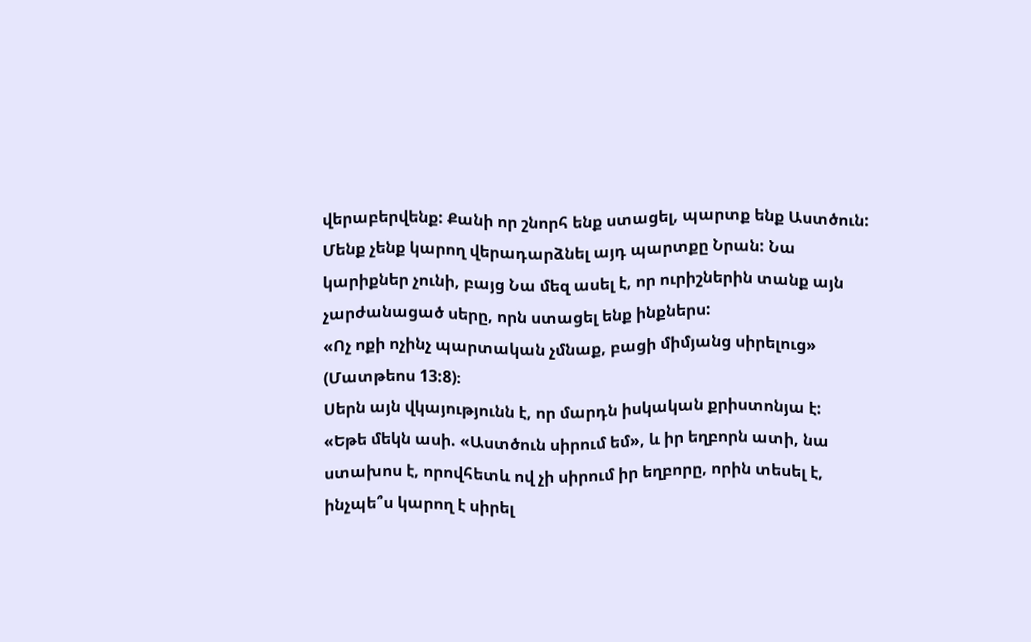վերաբերվենք: Քանի որ շնորհ ենք ստացել, պարտք ենք Աստծուն: Մենք չենք կարող վերադարձնել այդ պարտքը Նրան: Նա կարիքներ չունի, բայց Նա մեզ ասել է, որ ուրիշներին տանք այն չարժանացած սերը, որն ստացել ենք ինքներս:
«Ոչ ոքի ոչինչ պարտական չմնաք, բացի միմյանց սիրելուց» (Մատթեոս 13:8)։
Սերն այն վկայությունն է, որ մարդն իսկական քրիստոնյա է:
«Եթե մեկն ասի. «Աստծուն սիրում եմ», և իր եղբորն ատի, նա ստախոս է, որովհետև ով չի սիրում իր եղբորը, որին տեսել է, ինչպե՞ս կարող է սիրել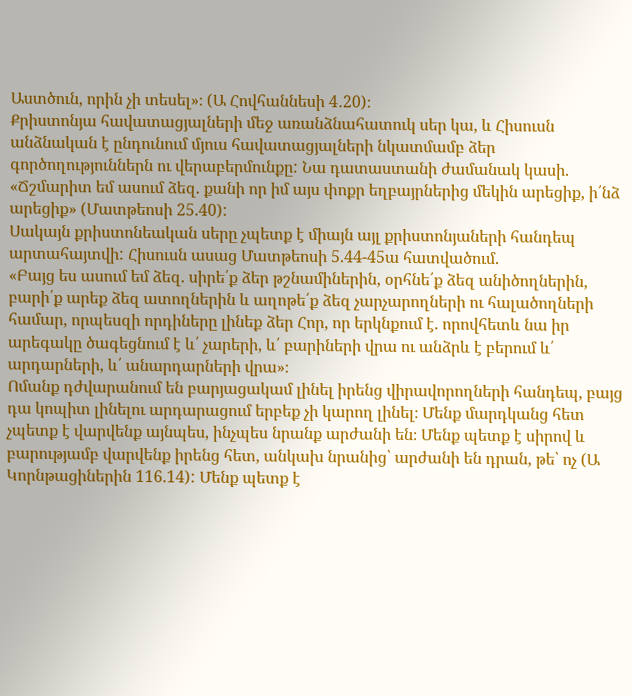Աստծուն, որին չի տեսել»։ (Ա Հովհաննեսի 4․20)։
Քրիստոնյա հավատացյալների մեջ առանձնահատուկ սեր կա, և Հիսուսն անձնական է ընդունում մյուս հավատացյալների նկատմամբ ձեր գործողություններն ու վերաբերմունքը: Նա դատաստանի ժամանակ կասի. «Ճշմարիտ եմ ասում ձեզ. քանի որ իմ այս փոքր եղբայրներից մեկին արեցիք, ի՛նձ արեցիք» (Մատթեոսի 25.40):
Սակայն քրիստոնեական սերը չպետք է միայն այլ քրիստոնյաների հանդեպ արտահայտվի: Հիսուսն ասաց Մատթեոսի 5.44-45ա հատվածում.
«Բայց ես ասում եմ ձեզ. սիրե՛ք ձեր թշնամիներին, օրհնե՛ք ձեզ անիծողներին, բարի՛ք արեք ձեզ ատողներին և աղոթե՛ք ձեզ չարչարողների ու հալածողների համար, որպեսզի որդիները լինեք ձեր Հոր, որ երկնքում է. որովհետև նա իր արեգակը ծագեցնում է և՛ չարերի, և՛ բարիների վրա ու անձրև է բերում և՛ արդարների, և՛ անարդարների վրա»։
Ոմանք դժվարանում են բարյացակամ լինել իրենց վիրավորողների հանդեպ, բայց դա կոպիտ լինելու արդարացում երբեք չի կարող լինել։ Մենք մարդկանց հետ չպետք է վարվենք այնպես, ինչպես նրանք արժանի են։ Մենք պետք է սիրով և բարությամբ վարվենք իրենց հետ, անկախ նրանից՝ արժանի են դրան, թե՝ ոչ (Ա Կորնթացիներին 116.14): Մենք պետք է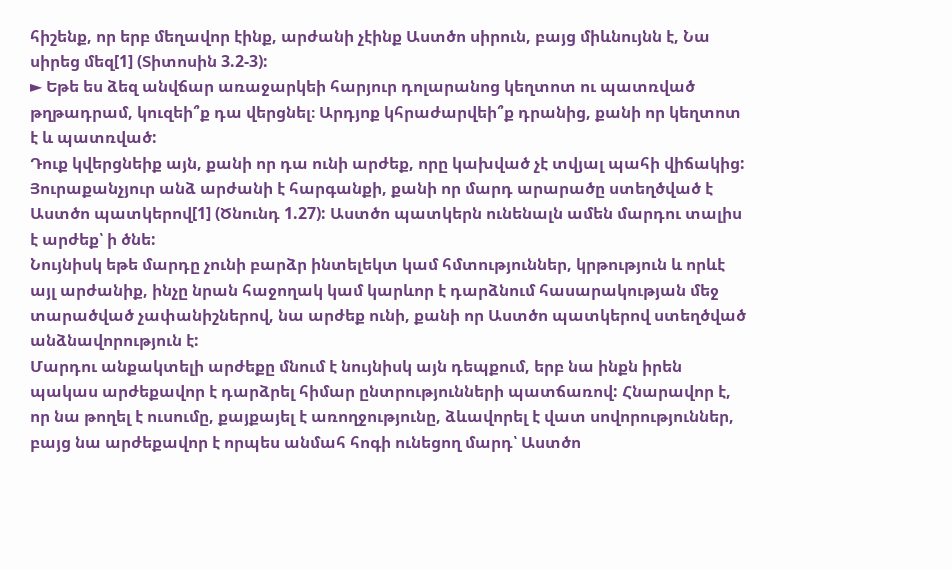հիշենք, որ երբ մեղավոր էինք, արժանի չէինք Աստծո սիրուն, բայց միևնույնն է, Նա սիրեց մեզ[1] (Տիտոսին 3.2-3):
► Եթե ես ձեզ անվճար առաջարկեի հարյուր դոլարանոց կեղտոտ ու պատռված թղթադրամ, կուզեի՞ք դա վերցնել։ Արդյոք կհրաժարվեի՞ք դրանից, քանի որ կեղտոտ է և պատռված:
Դուք կվերցնեիք այն, քանի որ դա ունի արժեք, որը կախված չէ տվյալ պահի վիճակից:
Յուրաքանչյուր անձ արժանի է հարգանքի, քանի որ մարդ արարածը ստեղծված է Աստծո պատկերով[1] (Ծնունդ 1.27): Աստծո պատկերն ունենալն ամեն մարդու տալիս է արժեք՝ ի ծնե:
Նույնիսկ եթե մարդը չունի բարձր ինտելեկտ կամ հմտություններ, կրթություն և որևէ այլ արժանիք, ինչը նրան հաջողակ կամ կարևոր է դարձնում հասարակության մեջ տարածված չափանիշներով, նա արժեք ունի, քանի որ Աստծո պատկերով ստեղծված անձնավորություն է:
Մարդու անքակտելի արժեքը մնում է նույնիսկ այն դեպքում, երբ նա ինքն իրեն պակաս արժեքավոր է դարձրել հիմար ընտրությունների պատճառով: Հնարավոր է, որ նա թողել է ուսումը, քայքայել է առողջությունը, ձևավորել է վատ սովորություններ, բայց նա արժեքավոր է որպես անմահ հոգի ունեցող մարդ՝ Աստծո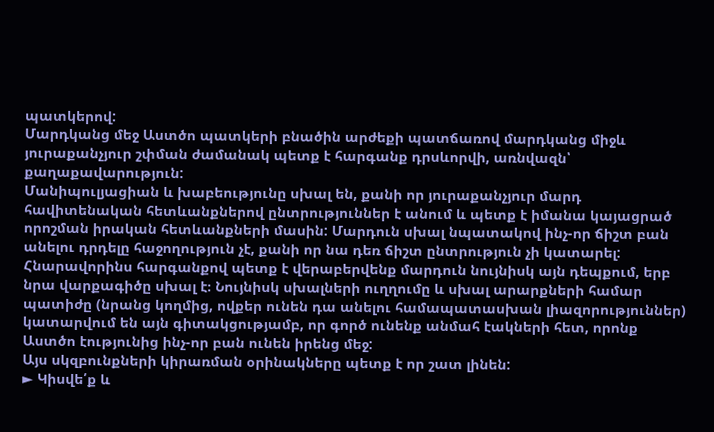պատկերով:
Մարդկանց մեջ Աստծո պատկերի բնածին արժեքի պատճառով մարդկանց միջև յուրաքանչյուր շփման ժամանակ պետք է հարգանք դրսևորվի, առնվազն՝ քաղաքավարություն:
Մանիպուլյացիան և խաբեությունը սխալ են, քանի որ յուրաքանչյուր մարդ հավիտենական հետևանքներով ընտրություններ է անում և պետք է իմանա կայացրած որոշման իրական հետևանքների մասին: Մարդուն սխալ նպատակով ինչ-որ ճիշտ բան անելու դրդելը հաջողություն չէ, քանի որ նա դեռ ճիշտ ընտրություն չի կատարել:
Հնարավորինս հարգանքով պետք է վերաբերվենք մարդուն նույնիսկ այն դեպքում, երբ նրա վարքագիծը սխալ է։ Նույնիսկ սխալների ուղղումը և սխալ արարքների համար պատիժը (նրանց կողմից, ովքեր ունեն դա անելու համապատասխան լիազորություններ) կատարվում են այն գիտակցությամբ, որ գործ ունենք անմահ էակների հետ, որոնք Աստծո էությունից ինչ-որ բան ունեն իրենց մեջ:
Այս սկզբունքների կիրառման օրինակները պետք է որ շատ լինեն:
► Կիսվե՛ք և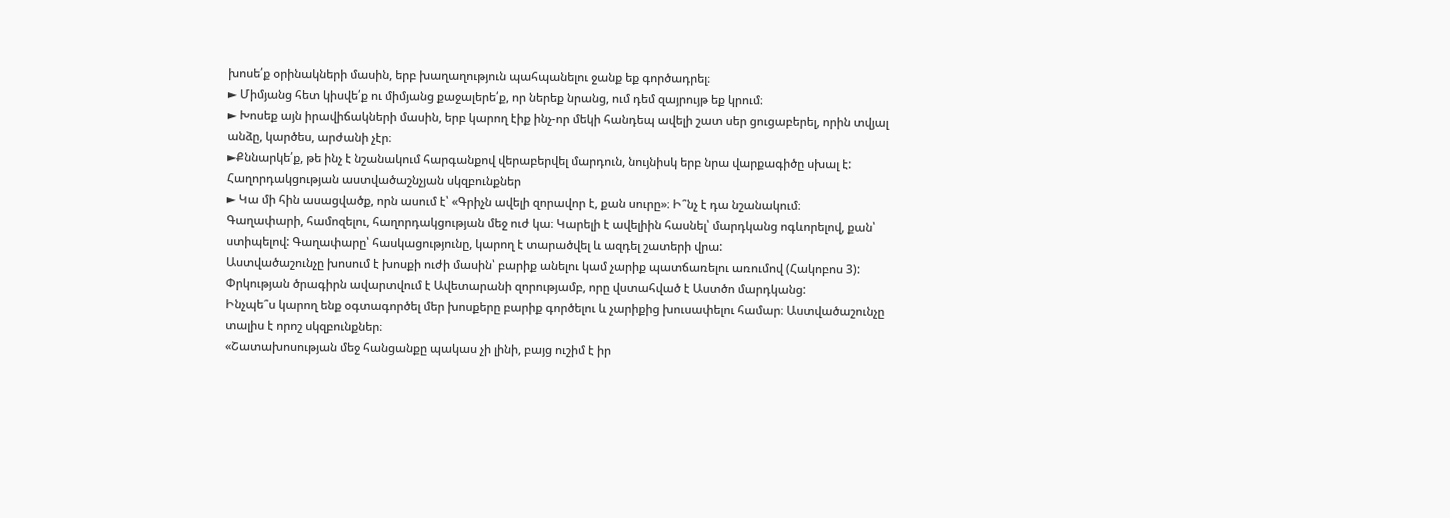խոսե՛ք օրինակների մասին, երբ խաղաղություն պահպանելու ջանք եք գործադրել։
► Միմյանց հետ կիսվե՛ք ու միմյանց քաջալերե՛ք, որ ներեք նրանց, ում դեմ զայրույթ եք կրում։
► Խոսեք այն իրավիճակների մասին, երբ կարող էիք ինչ-որ մեկի հանդեպ ավելի շատ սեր ցուցաբերել, որին տվյալ անձը, կարծես, արժանի չէր։
►Քննարկե՛ք, թե ինչ է նշանակում հարգանքով վերաբերվել մարդուն, նույնիսկ երբ նրա վարքագիծը սխալ է:
Հաղորդակցության աստվածաշնչյան սկզբունքներ
► Կա մի հին ասացվածք, որն ասում է՝ «Գրիչն ավելի զորավոր է, քան սուրը»։ Ի՞նչ է դա նշանակում։
Գաղափարի, համոզելու, հաղորդակցության մեջ ուժ կա։ Կարելի է ավելիին հասնել՝ մարդկանց ոգևորելով, քան՝ ստիպելով: Գաղափարը՝ հասկացությունը, կարող է տարածվել և ազդել շատերի վրա:
Աստվածաշունչը խոսում է խոսքի ուժի մասին՝ բարիք անելու կամ չարիք պատճառելու առումով (Հակոբոս 3): Փրկության ծրագիրն ավարտվում է Ավետարանի զորությամբ, որը վստահված է Աստծո մարդկանց:
Ինչպե՞ս կարող ենք օգտագործել մեր խոսքերը բարիք գործելու և չարիքից խուսափելու համար։ Աստվածաշունչը տալիս է որոշ սկզբունքներ։
«Շատախոսության մեջ հանցանքը պակաս չի լինի, բայց ուշիմ է իր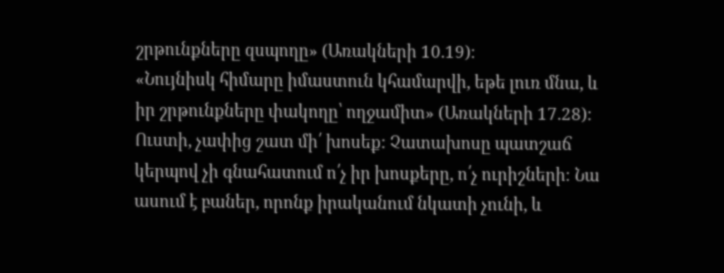շրթունքները զսպողը» (Առակների 10.19)։
«Նույնիսկ հիմարը իմաստուն կհամարվի, եթե լուռ մնա, և իր շրթունքները փակողը՝ ողջամիտ» (Առակների 17.28)։
Ուստի, չափից շատ մի՛ խոսեք: Չատախոսը պատշաճ կերպով չի գնահատում ո՛չ իր խոսքերը, ո՛չ ուրիշների։ Նա ասում է բաներ, որոնք իրականում նկատի չունի, և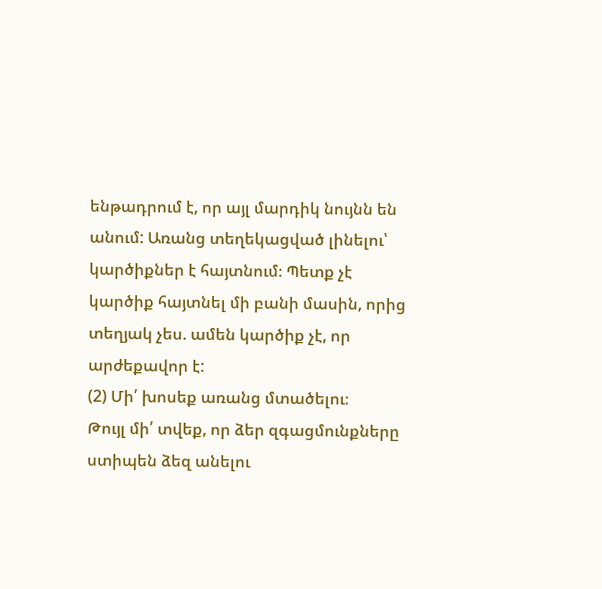ենթադրում է, որ այլ մարդիկ նույնն են անում: Առանց տեղեկացված լինելու՝ կարծիքներ է հայտնում։ Պետք չէ կարծիք հայտնել մի բանի մասին, որից տեղյակ չես. ամեն կարծիք չէ, որ արժեքավոր է:
(2) Մի՛ խոսեք առանց մտածելու։
Թույլ մի՛ տվեք, որ ձեր զգացմունքները ստիպեն ձեզ անելու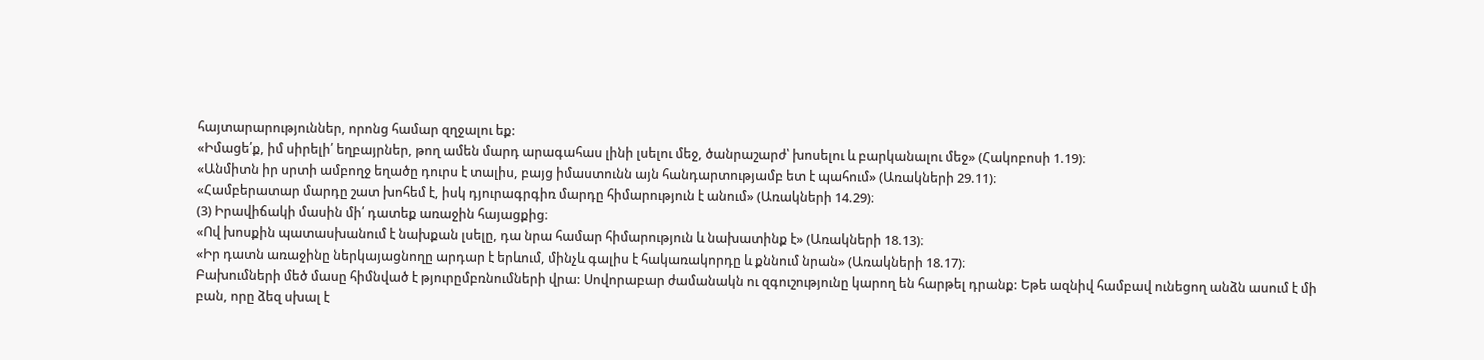հայտարարություններ, որոնց համար զղջալու եք:
«Իմացե՛ք, իմ սիրելի՛ եղբայրներ, թող ամեն մարդ արագահաս լինի լսելու մեջ, ծանրաշարժ՝ խոսելու և բարկանալու մեջ» (Հակոբոսի 1.19)։
«Անմիտն իր սրտի ամբողջ եղածը դուրս է տալիս, բայց իմաստունն այն հանդարտությամբ ետ է պահում» (Առակների 29.11)։
«Համբերատար մարդը շատ խոհեմ է, իսկ դյուրագրգիռ մարդը հիմարություն է անում» (Առակների 14.29)։
(3) Իրավիճակի մասին մի՛ դատեք առաջին հայացքից։
«Ով խոսքին պատասխանում է նախքան լսելը, դա նրա համար հիմարություն և նախատինք է» (Առակների 18.13)։
«Իր դատն առաջինը ներկայացնողը արդար է երևում, մինչև գալիս է հակառակորդը և քննում նրան» (Առակների 18.17)։
Բախումների մեծ մասը հիմնված է թյուրըմբռնումների վրա: Սովորաբար ժամանակն ու զգուշությունը կարող են հարթել դրանք: Եթե ազնիվ համբավ ունեցող անձն ասում է մի բան, որը ձեզ սխալ է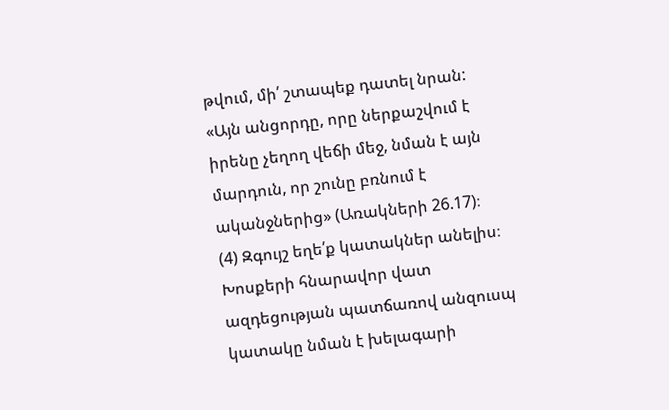թվում, մի՛ շտապեք դատել նրան:
«Այն անցորդը, որը ներքաշվում է իրենը չեղող վեճի մեջ, նման է այն մարդուն, որ շունը բռնում է ականջներից» (Առակների 26.17)։
(4) Զգույշ եղե՛ք կատակներ անելիս։
Խոսքերի հնարավոր վատ ազդեցության պատճառով անզուսպ կատակը նման է խելագարի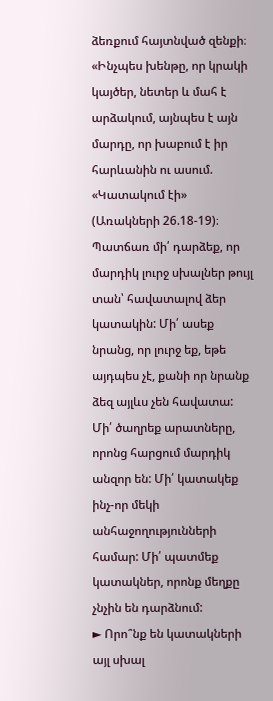ձեռքում հայտնված զենքի։
«Ինչպես խենթը, որ կրակի կայծեր, նետեր և մահ է արձակում, այնպես է այն մարդը, որ խաբում է իր հարևանին ու ասում. «Կատակում էի» (Առակների 26.18-19)։
Պատճառ մի՛ դարձեք, որ մարդիկ լուրջ սխալներ թույլ տան՝ հավատալով ձեր կատակին: Մի՛ ասեք նրանց, որ լուրջ եք, եթե այդպես չէ, քանի որ նրանք ձեզ այլևս չեն հավատա: Մի՛ ծաղրեք արատները, որոնց հարցում մարդիկ անզոր են: Մի՛ կատակեք ինչ-որ մեկի անհաջողությունների համար: Մի՛ պատմեք կատակներ, որոնք մեղքը չնչին են դարձնում:
► Որո՞նք են կատակների այլ սխալ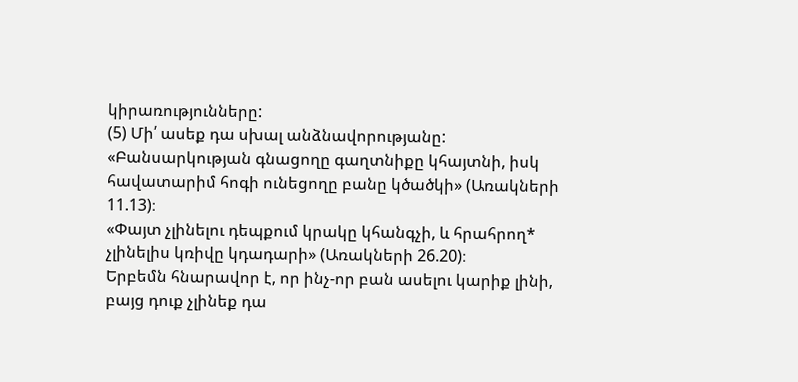կիրառությունները:
(5) Մի՛ ասեք դա սխալ անձնավորությանը:
«Բանսարկության գնացողը գաղտնիքը կհայտնի, իսկ հավատարիմ հոգի ունեցողը բանը կծածկի» (Առակների 11.13)։
«Փայտ չլինելու դեպքում կրակը կհանգչի, և հրահրող* չլինելիս կռիվը կդադարի» (Առակների 26.20)։
Երբեմն հնարավոր է, որ ինչ-որ բան ասելու կարիք լինի, բայց դուք չլինեք դա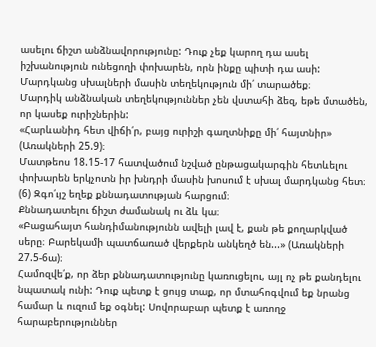ասելու ճիշտ անձնավորությունը: Դուք չեք կարող դա ասել իշխանություն ունեցողի փոխարեն, որն ինքը պիտի դա ասի:
Մարդկանց սխալների մասին տեղեկություն մի՛ տարածեք։
Մարդիկ անձնական տեղեկություններ չեն վստահի ձեզ, եթե մտածեն, որ կասեք ուրիշներին:
«Հարևանիդ հետ վիճի՛ր, բայց ուրիշի գաղտնիքը մի՛ հայտնիր» (Առակների 25.9)։
Մատթեոս 18.15-17 հատվածում նշված ընթացակարգին հետևելու փոխարեն երկչոտն իր խնդրի մասին խոսում է սխալ մարդկանց հետ։
(6) Զգո՛ւյշ եղեք քննադատության հարցում։
Քննադատելու ճիշտ ժամանակ ու ձև կա։
«Բացահայտ հանդիմանությունն ավելի լավ է, քան թե քողարկված սերը։ Բարեկամի պատճառած վերքերն անկեղծ են...» (Առակների 27.5-6ա)։
Համոզվե՛ք, որ ձեր քննադատությունը կառուցելու, այլ ոչ թե քանդելու նպատակ ունի: Դուք պետք է ցույց տաք, որ մտահոգվում եք նրանց համար և ուզում եք օգնել: Սովորաբար պետք է առողջ հարաբերություններ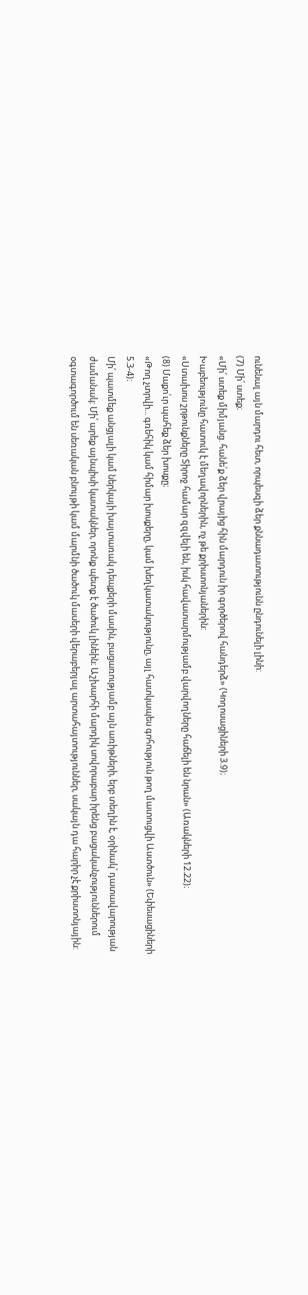ունենալ այն մարդու հետ, որպեսզի ձեր քննադատությունն ընդունելի լինի:
(7) Մի՛ ստեք։
«Մի՛ ստեք միմյանց. հանե՛ք ձեր վրայից հին մարդուն իր գործերով հանդերձ» (Կողոսացիների 3.9)։
Խաբեությունը հատուկ է մեղավորներին, ոչ թե քրիստոնյաներին:
«Ստախոս շրթունքները Տիրոջ համար զզվելի են, իսկ հավատարմությամբ վարվողները հաճելի են նրան» (Առակների 12.22)։
(8) Մաքո՛ւր պահեք ձեր խոսքը։
«Թող չտրվի... գռեհիկ կամ հիմար խոսքերը, կամ խեղկատակությունը, այլ հատկապես գոհություն թող մատուցվի Աստծուն» (Եփեսացիների 5.3-4)։
Մի՛ պատմեք անցյալի կամ ներկայի խայտառակ դեպքերի մասին, բացառությամբ այն առիթների, երբ տեղին է, օրինակ՝ դատավարության ժամանակ: Մի՛ արեք այնպիսի կատակներ, որոնք պետք է ծածուկ լինեին։ Աշխարհի մարդիկ սովորաբար իրենց բացականչություններում օգտագործում են սեռական բնույթի կամ մարմնի ծածուկ մասերի վերաբերյալ արտահայտություններ, սակայն դա հարիր չէ քրիստոնյային: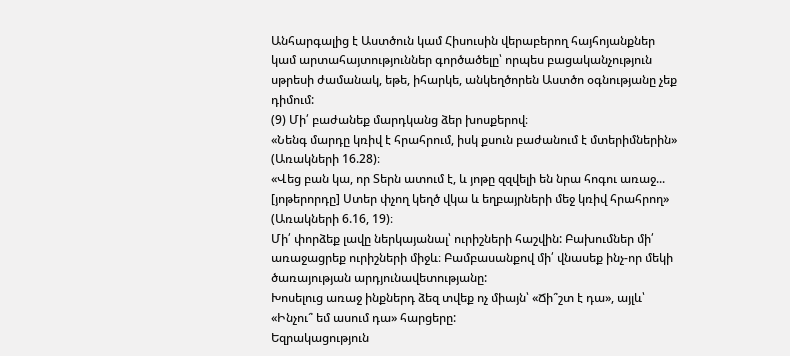Անհարգալից է Աստծուն կամ Հիսուսին վերաբերող հայհոյանքներ կամ արտահայտություններ գործածելը՝ որպես բացականչություն սթրեսի ժամանակ, եթե, իհարկե, անկեղծորեն Աստծո օգնությանը չեք դիմում:
(9) Մի՛ բաժանեք մարդկանց ձեր խոսքերով։
«Նենգ մարդը կռիվ է հրահրում, իսկ քսուն բաժանում է մտերիմներին» (Առակների 16.28)։
«Վեց բան կա, որ Տերն ատում է, և յոթը զզվելի են նրա հոգու առաջ... [յոթերորդը] Ստեր փչող կեղծ վկա և եղբայրների մեջ կռիվ հրահրող» (Առակների 6.16, 19)։
Մի՛ փորձեք լավը ներկայանալ՝ ուրիշների հաշվին: Բախումներ մի՛ առաջացրեք ուրիշների միջև։ Բամբասանքով մի՛ վնասեք ինչ-որ մեկի ծառայության արդյունավետությանը:
Խոսելուց առաջ ինքներդ ձեզ տվեք ոչ միայն՝ «Ճի՞շտ է դա», այլև՝ «Ինչու՞ եմ ասում դա» հարցերը:
Եզրակացություն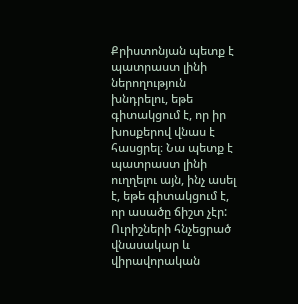Քրիստոնյան պետք է պատրաստ լինի ներողություն խնդրելու, եթե գիտակցում է, որ իր խոսքերով վնաս է հասցրել։ Նա պետք է պատրաստ լինի ուղղելու այն, ինչ ասել է, եթե գիտակցում է, որ ասածը ճիշտ չէր:
Ուրիշների հնչեցրած վնասակար և վիրավորական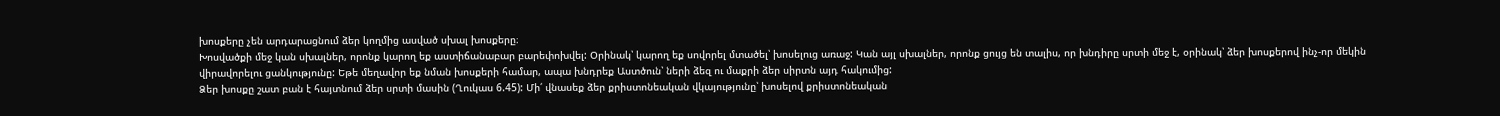խոսքերը չեն արդարացնում ձեր կողմից ասված սխալ խոսքերը։
Խոսվածքի մեջ կան սխալներ, որոնք կարող եք աստիճանաբար բարեփոխվել: Օրինակ՝ կարող եք սովորել մտածել՝ խոսելուց առաջ: Կան այլ սխալներ, որոնք ցույց են տալիս, որ խնդիրը սրտի մեջ է, օրինակ՝ ձեր խոսքերով ինչ-որ մեկին վիրավորելու ցանկությունը: Եթե մեղավոր եք նման խոսքերի համար, ապա խնդրեք Աստծուն՝ ների ձեզ ու մաքրի ձեր սիրտն այդ հակումից:
Ձեր խոսքը շատ բան է հայտնում ձեր սրտի մասին (Ղուկաս 6.45): Մի՛ վնասեք ձեր քրիստոնեական վկայությունը՝ խոսելով քրիստոնեական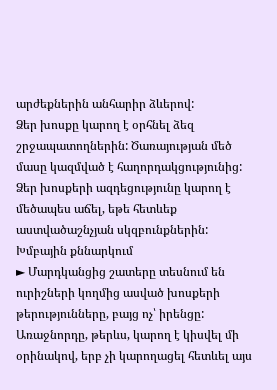արժեքներին անհարիր ձևերով:
Ձեր խոսքը կարող է օրհնել ձեզ շրջապատողներին: Ծառայության մեծ մասը կազմված է հաղորդակցությունից: Ձեր խոսքերի ազդեցությունը կարող է մեծապես աճել, եթե հետևեք աստվածաշնչյան սկզբունքներին:
Խմբային քննարկում
► Մարդկանցից շատերը տեսնում են ուրիշների կողմից ասված խոսքերի թերությունները, բայց ոչ՝ իրենցը: Առաջնորդը, թերևս, կարող է կիսվել մի օրինակով, երբ չի կարողացել հետևել այս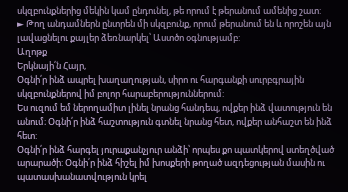սկզբունքներից մեկին կամ ընդունել, թե որում է թերանում ամենից շատ:
► Թող անդամներն ընտրեն մի սկզբունք, որում թերանում են և որոշեն այն լավացնելու քայլեր ձեռնարկել՝ Աստծո օգնությամբ:
Աղոթք
Երկնայի՛ն Հայր,
Օգնի՛ր ինձ ապրել խաղաղության, սիրո ու հարգանքի սուրբգրային սկզբունքներով իմ բոլոր հարաբերություններում:
Ես ուզում եմ ներողամիտ լինել նրանց հանդեպ, ովքեր ինձ վատություն են անում։ Օգնի՛ր ինձ հաշտություն գտնել նրանց հետ, ովքեր անհաշտ են ինձ հետ:
Օգնի՛ր ինձ հարգել յուրաքանչյուր անձի՝ որպես քո պատկերով ստեղծված արարածի: Օգնի՛ր ինձ հիշել իմ խոսքերի թողած ազդեցության մասին ու պատասխանատվություն կրել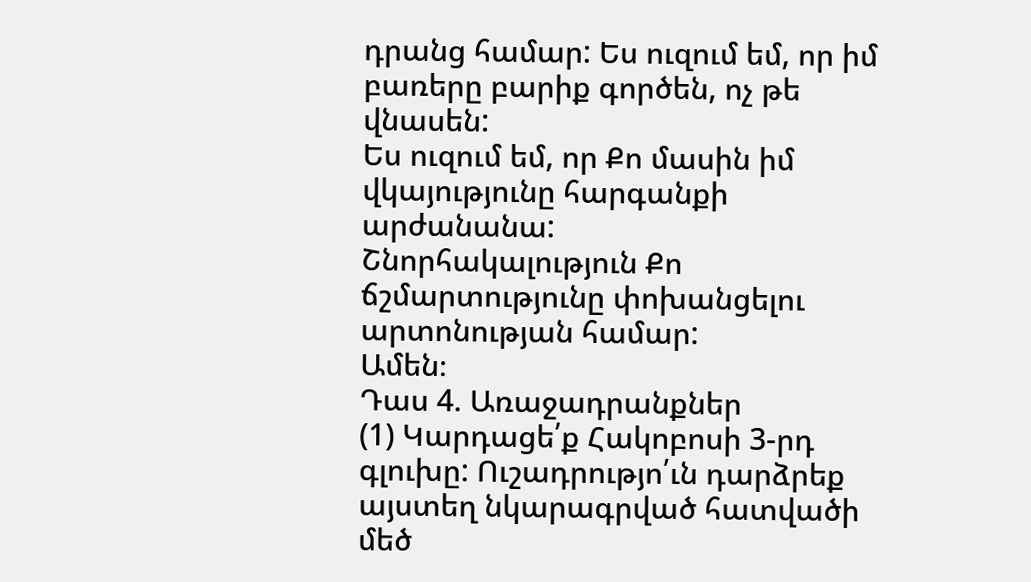դրանց համար: Ես ուզում եմ, որ իմ բառերը բարիք գործեն, ոչ թե վնասեն:
Ես ուզում եմ, որ Քո մասին իմ վկայությունը հարգանքի արժանանա:
Շնորհակալություն Քո ճշմարտությունը փոխանցելու արտոնության համար:
Ամեն։
Դաս 4. Առաջադրանքներ
(1) Կարդացե՛ք Հակոբոսի 3-րդ գլուխը: Ուշադրությո՛ւն դարձրեք այստեղ նկարագրված հատվածի մեծ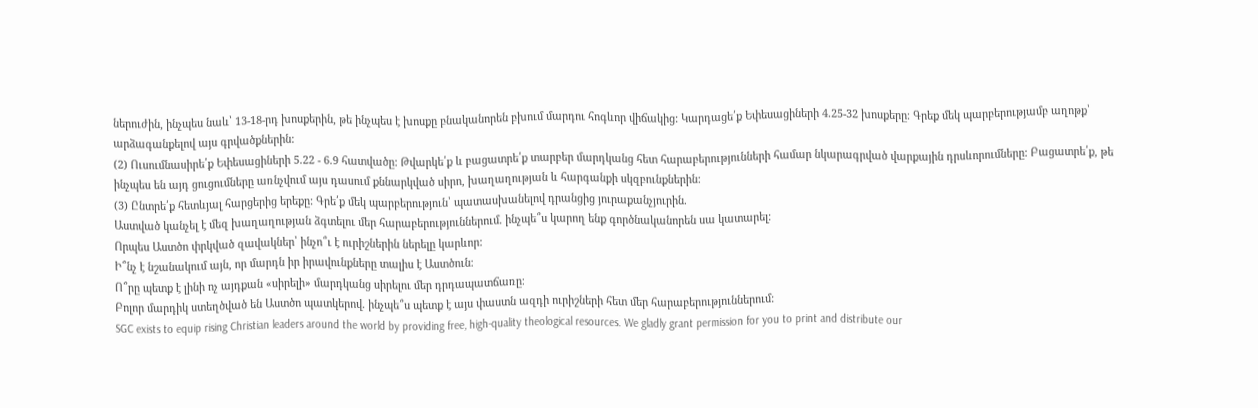ներուժին, ինչպես նաև՝ 13-18-րդ խոսքերին, թե ինչպես է խոսքը բնականորեն բխում մարդու հոգևոր վիճակից: Կարդացե՛ք Եփեսացիների 4.25-32 խոսքերը։ Գրեք մեկ պարբերությամբ աղոթք՝ արձագանքելով այս գրվածքներին:
(2) Ուսումնասիրե՛ք Եփեսացիների 5.22 - 6.9 հատվածը: Թվարկե՛ք և բացատրե՛ք տարբեր մարդկանց հետ հարաբերությունների համար նկարագրված վարքային դրսևորումները: Բացատրե՛ք, թե ինչպես են այդ ցուցումները առնչվում այս դասում քննարկված սիրո, խաղաղության և հարգանքի սկզբունքներին:
(3) Ընտրե՛ք հետևյալ հարցերից երեքը: Գրե՛ք մեկ պարբերություն՝ պատասխանելով դրանցից յուրաքանչյուրին.
Աստված կանչել է մեզ խաղաղության ձգտելու մեր հարաբերություններում. ինչպե՞ս կարող ենք գործնականորեն սա կատարել։
Որպես Աստծո փրկված զավակներ՝ ինչո՞ւ է ուրիշներին ներելը կարևոր:
Ի՞նչ է նշանակում այն, որ մարդն իր իրավունքները տալիս է Աստծուն։
Ո՞րը պետք է լինի ոչ այդքան «սիրելի» մարդկանց սիրելու մեր դրդապատճառը։
Բոլոր մարդիկ ստեղծված են Աստծո պատկերով. ինչպե՞ս պետք է այս փաստն ազդի ուրիշների հետ մեր հարաբերություններում:
SGC exists to equip rising Christian leaders around the world by providing free, high-quality theological resources. We gladly grant permission for you to print and distribute our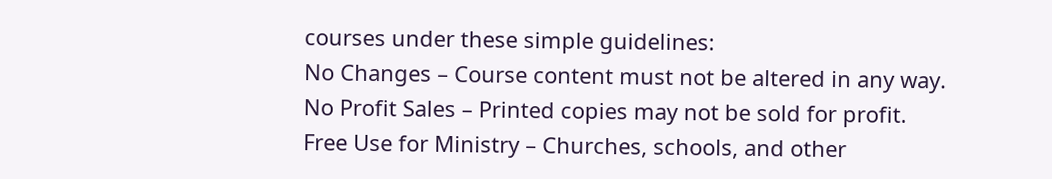courses under these simple guidelines:
No Changes – Course content must not be altered in any way.
No Profit Sales – Printed copies may not be sold for profit.
Free Use for Ministry – Churches, schools, and other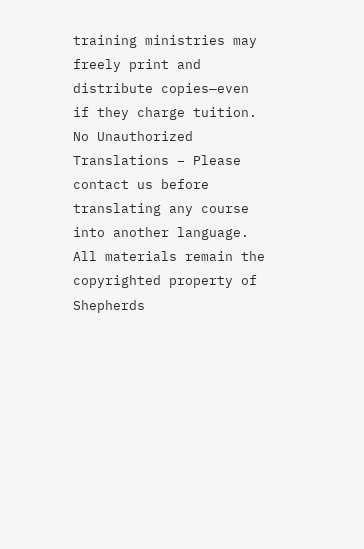training ministries may freely print and distribute copies—even if they charge tuition.
No Unauthorized Translations – Please contact us before translating any course into another language.
All materials remain the copyrighted property of Shepherds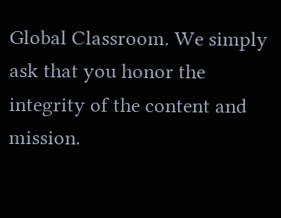Global Classroom. We simply ask that you honor the integrity of the content and mission.